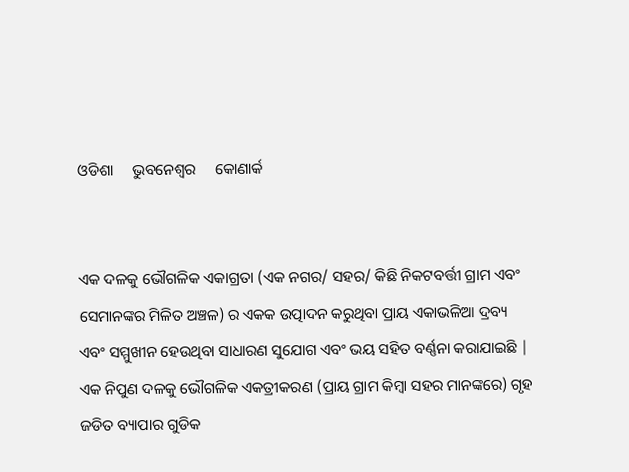ଓଡିଶା     ଭୁବନେଶ୍ୱର     କୋଣାର୍କ


ଏକ ଦଳକୁ ଭୌଗଳିକ ଏକାଗ୍ରତା (ଏକ ନଗର/ ସହର/ କିଛି ନିକଟବର୍ତ୍ତୀ ଗ୍ରାମ ଏବଂ ସେମାନଙ୍କର ମିଳିତ ଅଞ୍ଚଳ) ର ଏକକ ଉତ୍ପାଦନ କରୁଥିବା ପ୍ରାୟ ଏକାଭଳିଆ ଦ୍ରବ୍ୟ ଏବଂ ସମ୍ମୁଖୀନ ହେଉଥିବା ସାଧାରଣ ସୁଯୋଗ ଏବଂ ଭୟ ସହିତ ବର୍ଣ୍ଣନା କରାଯାଇଛି | ଏକ ନିପୁଣ ଦଳକୁ ଭୌଗଳିକ ଏକତ୍ରୀକରଣ (ପ୍ରାୟ ଗ୍ରାମ କିମ୍ୱା ସହର ମାନଙ୍କରେ) ଗୃହ ଜଡିତ ବ୍ୟାପାର ଗୁଡିକ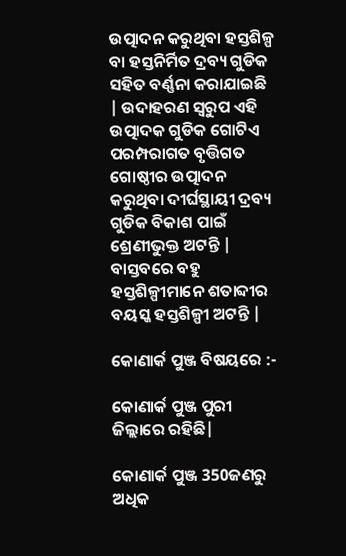ଉତ୍ପାଦନ କରୁଥିବା ହସ୍ତଶିଳ୍ପ ବା ହସ୍ତନିର୍ମିତ ଦ୍ରବ୍ୟ ଗୁଡିକ ସହିତ ବର୍ଣ୍ଣନା କରାଯାଇଛି | ଉଦାହରଣ ସ୍ୱରୁପ ଏହି ଉତ୍ପାଦକ ଗୁଡିକ ଗୋଟିଏ ପରମ୍ପରାଗତ ବୃତ୍ତିଗତ ଗୋଷ୍ଠୀର ଉତ୍ପାଦନ କରୁଥିବା ଦୀର୍ଘସ୍ଥାୟୀ ଦ୍ରବ୍ୟ ଗୁଡିକ ବିକାଶ ପାଇଁ ଶ୍ରେଣୀଭୁକ୍ତ ଅଟନ୍ତି | ବାସ୍ତବରେ ବହୁ ହସ୍ତଶିଳ୍ପୀମାନେ ଶତାବ୍ଦୀର ବୟସ୍କ ହସ୍ତଶିଳ୍ପୀ ଅଟନ୍ତି |

କୋଣାର୍କ ପୁଞ୍ଜ ବିଷୟରେ :-

କୋଣାର୍କ ପୁଞ୍ଜ ପୁରୀ ଜିଲ୍ଲାରେ ରହିଛି|

କୋଣାର୍କ ପୁଞ୍ଜ 350ଜଣରୁ ଅଧିକ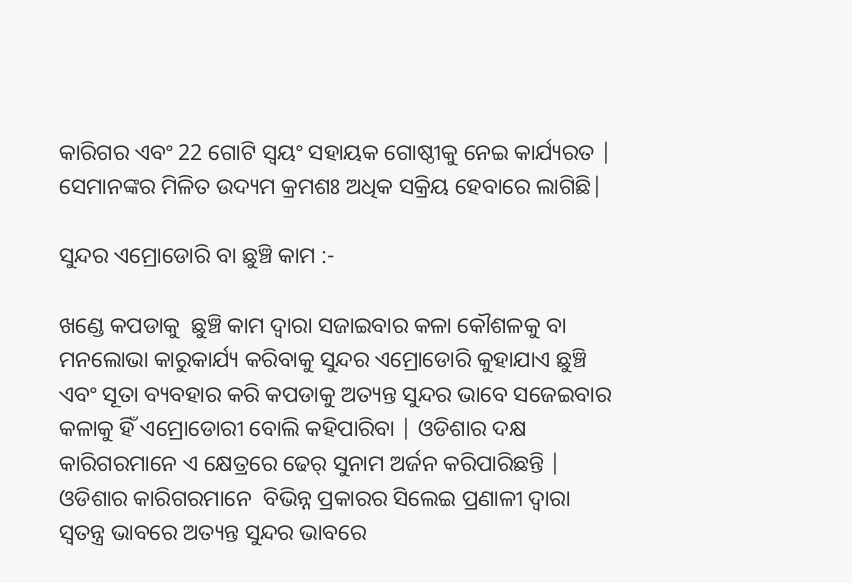କାରିଗର ଏବଂ 22 ଗୋଟି ସ୍ୱୟଂ ସହାୟକ ଗୋଷ୍ଠୀକୁ ନେଇ କାର୍ଯ୍ୟରତ | ସେମାନଙ୍କର ମିଳିତ ଉଦ୍ୟମ କ୍ରମଶଃ ଅଧିକ ସକ୍ରିୟ ହେବାରେ ଲାଗିଛି|

ସୁନ୍ଦର ଏମ୍ରୋଡୋରି ବା ଛୁଞ୍ଚି କାମ :-

ଖଣ୍ଡେ କପଡାକୁ  ଛୁଞ୍ଚି କାମ ଦ୍ୱାରା ସଜାଇବାର କଳା କୌଶଳକୁ ବା ମନଲୋଭା କାରୁକାର୍ଯ୍ୟ କରିବାକୁ ସୁନ୍ଦର ଏମ୍ରୋଡୋରି କୁହାଯାଏ ଛୁଞ୍ଚି ଏବଂ ସୂତା ବ୍ୟବହାର କରି କପଡାକୁ ଅତ୍ୟନ୍ତ ସୁନ୍ଦର ଭାବେ ସଜେଇବାର କଳାକୁ ହିଁ ଏମ୍ରୋଡୋରୀ ବୋଲି କହିପାରିବା | ଓଡିଶାର ଦକ୍ଷ କାରିଗରମାନେ ଏ କ୍ଷେତ୍ରରେ ଢେର୍ ସୁନାମ ଅର୍ଜନ କରିପାରିଛନ୍ତି | ଓଡିଶାର କାରିଗରମାନେ  ବିଭିନ୍ନ ପ୍ରକାରର ସିଲେଇ ପ୍ରଣାଳୀ ଦ୍ୱାରା ସ୍ୱତନ୍ତ୍ର ଭାବରେ ଅତ୍ୟନ୍ତ ସୁନ୍ଦର ଭାବରେ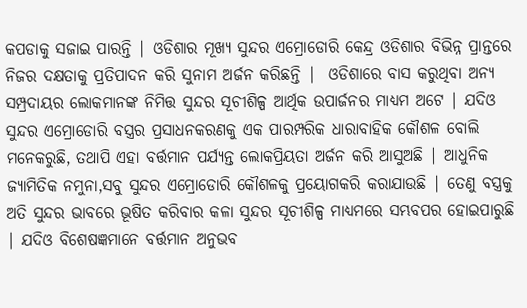କପଡାକୁ ସଜାଇ ପାରନ୍ତି | ଓଡିଶାର ମୂଖ୍ୟ ସୁନ୍ଦର ଏମ୍ରୋଡୋରି କେନ୍ଦ୍ର ଓଡିଶାର ବିଭିନ୍ନ ପ୍ରାନ୍ତରେ ନିଜର ଦକ୍ଷତାକୁ ପ୍ରତିପାଦନ କରି ସୁନାମ ଅର୍ଜନ କରିଛନ୍ତି |  ଓଡିଶାରେ ବାସ କରୁଥିବା ଅନ୍ୟ ସମ୍ପ୍ରଦାୟର ଲୋକମାନଙ୍କ ନିମିତ୍ତ ସୁନ୍ଦର ସୂଚୀଶିଳ୍ପ ଆର୍ଥିକ ଉପାର୍ଜନର ମାଧ୍ୟମ ଅଟେ | ଯଦିଓ ସୁନ୍ଦର ଏମ୍ରୋଡୋରି ବସ୍ତ୍ରର ପ୍ରସାଧନକରଣକୁ ଏକ ପାରମ୍ପରିକ ଧାରାବାହିକ କୌଶଳ ବୋଲି ମନେକରୁଛି, ତଥାପି ଏହା ବର୍ତ୍ତମାନ ପର୍ଯ୍ୟନ୍ତ ଲୋକପ୍ରିୟତା ଅର୍ଜନ କରି ଆସୁଅଛି | ଆଧୁନିକ ଜ୍ୟାମିତିକ ନମୁନା,ସବୁ ସୁନ୍ଦର ଏମ୍ରୋଡୋରି କୌଶଳକୁ ପ୍ରୟୋଗକରି କରାଯାଉଛି | ତେଣୁ ବସ୍ତ୍ରକୁ ଅତି ସୁନ୍ଦର ଭାବରେ ଭୂଷିତ କରିବାର କଳା ସୁନ୍ଦର ସୂଚୀଶିଳ୍ପ ମାଧ୍ୟମରେ ସମ୍ଭବପର ହୋଇପାରୁଛି | ଯଦିଓ ବିଶେଷଜ୍ଞମାନେ ବର୍ତ୍ତମାନ ଅନୁଭବ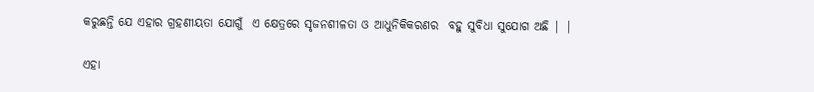କରୁଛନ୍ତି ଯେ ଏହାର ଗ୍ରହଣୀୟତା ଯୋଗୁଁ  ଏ କ୍ଷେତ୍ରରେ ସୃଜନଶୀଳତା ଓ ଆଧୁନିକିକରଣର  ବହୁ ସୁବିଧା ସୁଯୋଗ ଅଛି | |

ଏହା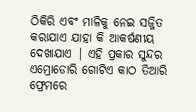ଠିକିରି ଏବଂ ମାଳିକୁ ନେଇ ସଜ୍ଜିତ କରାଯାଏ ଯାହା କି ଆକର୍ଷଣୀୟ ଦେଖାଯାଏ | ଏହି ପ୍ରକାର ସୁନ୍ଦର ଏମ୍ରୋଡୋରି ଗୋଟିଏ କାଠ ତିଆରି ଫ୍ରେମରେ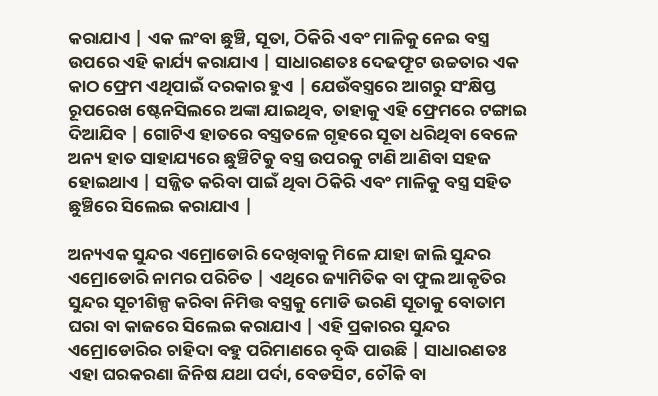କରାଯାଏ | ଏକ ଲଂବା ଛୁଞ୍ଚି, ସୂତା, ଠିକିରି ଏବଂ ମାଳିକୁ ନେଇ ବସ୍ତ୍ର ଉପରେ ଏହି କାର୍ଯ୍ୟ କରାଯାଏ | ସାଧାରଣତଃ ଦେଢଫୂଟ ଉଚ୍ଚତାର ଏକ କାଠ ଫ୍ରେମ ଏଥିପାଇଁ ଦରକାର ହୁଏ | ଯେଉଁବସ୍ତ୍ରରେ ଆଗରୁ ସଂକ୍ଷିପ୍ତ ରୂପରେଖ ଷ୍ଟେନସିଲରେ ଅଙ୍କା ଯାଇଥିବ, ତାହାକୁ ଏହି ଫ୍ରେମରେ ଟଙ୍ଗାଇ ଦିଆଯିବ | ଗୋଟିଏ ହାତରେ ବସ୍ତ୍ରତଳେ ଗୃହରେ ସୂତା ଧରିଥିବା ବେଳେ ଅନ୍ୟ ହାତ ସାହାଯ୍ୟରେ ଛୁଞ୍ଚିଟିକୁ ବସ୍ତ୍ର ଉପରକୁ ଟାଣି ଆଣିବା ସହଜ ହୋଇଥାଏ | ସଜ୍ଜିତ କରିବା ପାଇଁ ଥିବା ଠିକିରି ଏବଂ ମାଳିକୁ ବସ୍ତ୍ର ସହିତ ଛୁଞ୍ଚିରେ ସିଲେଇ କରାଯାଏ |

ଅନ୍ୟଏକ ସୁନ୍ଦର ଏମ୍ରୋଡୋରି ଦେଖିବାକୁ ମିଳେ ଯାହା ଜାଲି ସୁନ୍ଦର ଏମ୍ରୋଡୋରି ନାମର ପରିଚିତ | ଏଥିରେ ଜ୍ୟାମିତିକ ବା ଫୁଲ ଆକୃତିର ସୁନ୍ଦର ସୂଚୀଶିଳ୍ପ କରିବା ନିମିତ୍ତ ବସ୍ତ୍ରକୁ ମୋଡି ଭରଣି ସୂତାକୁ ବୋତାମ ଘରା ବା କାଜରେ ସିଲେଇ କରାଯାଏ | ଏହି ପ୍ରକାରର ସୁନ୍ଦର ଏମ୍ରୋଡୋରିର ଚାହିଦା ବହୁ ପରିମାଣରେ ବୃଦ୍ଧି ପାଉଛି | ସାଧାରଣତଃ ଏହା ଘରକରଣା ଜିନିଷ ଯଥା ପର୍ଦା, ବେଡସିଟ, ଚୌକି ବା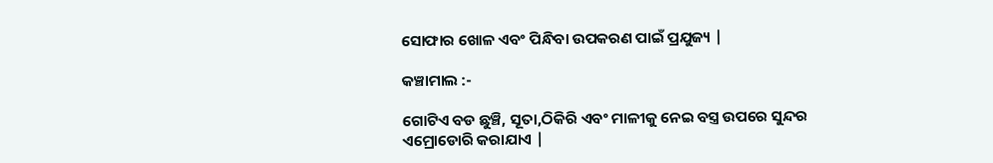ସୋଫାର ଖୋଳ ଏବଂ ପିନ୍ଧିବା ଉପକରଣ ପାଇଁ ପ୍ରଯୁଜ୍ୟ |

କଞ୍ଚାମାଲ :-

ଗୋଟିଏ ବଡ ଛୁଞ୍ଚି, ସୂତା,ଠିକିରି ଏବଂ ମାଳୀକୁ ନେଇ ବସ୍ତ୍ର ଉପରେ ସୁନ୍ଦର ଏମ୍ରୋଡୋରି କରାଯାଏ |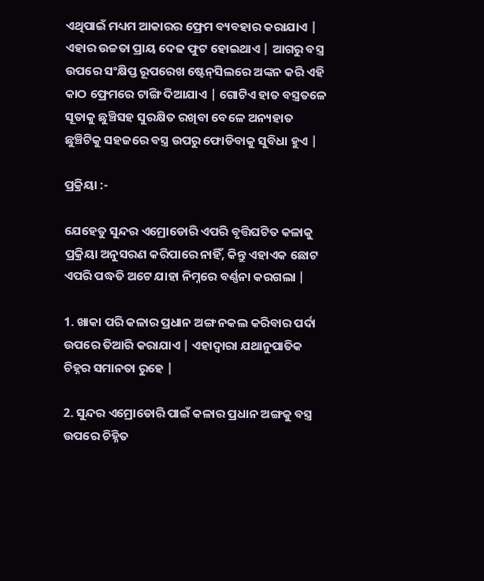ଏଥିପାଇଁ ମଧ୍ୟମ ଆକାରର ଫ୍ରେମ ବ୍ୟବହାର କରାଯାଏ | ଏହାର ଉଚ୍ଚତା ପ୍ରାୟ ଦେଢ ଫୁଟ ହୋଇଥାଏ | ଆଗରୁ ବସ୍ତ୍ର ଉପରେ ସଂକ୍ଷିପ୍ତ ରୂପରେଖ ଷ୍ଟେନ୍‍ସିଲରେ ଅଙ୍କନ କରି ଏହି କାଠ ଫ୍ରେମରେ ଟାଙ୍ଗି ଦିଆଯାଏ | ଗୋଟିଏ ହାତ ବସ୍ତ୍ରତଳେ ସୂତାକୁ ଛୁଞ୍ଚିସହ ସୁରକ୍ଷିତ ରଖିବା ବେଳେ ଅନ୍ୟହାତ ଛୁଞ୍ଚିଟିକୁ ସହଜରେ ବସ୍ତ୍ର ଉପରୁ ଫୋଡିବାକୁ ସୁବିଧା ହୁଏ |

ପ୍ରକ୍ରିୟା :-

ଯେହେତୁ ସୁନ୍ଦର ଏମ୍ରୋଡୋରି ଏପରି ବୃତ୍ତିଘଟିତ କଳାକୁ ପ୍ରକ୍ରିୟା ଅନୁସରଣ କରିପାରେ ନାହିଁ, କିନ୍ତୁ ଏହାଏକ ଛୋଟ ଏପରି ପଦ୍ଧତି ଅଟେ ଯାହା ନିମ୍ନରେ ବର୍ଣ୍ଣନା କରଗଲା |

1. ଖାକା ପରି କଳାର ପ୍ରଧାନ ଅଙ୍ଗ ନକଲ କରିବାର ପର୍ଦା ଉପରେ ତିଆରି କରାଯାଏ | ଏହାଦ୍ୱାରା ଯଥାନୁପାତିକ ଚିହ୍ନର ସମାନତା ରୁହେ |

2. ସୁନ୍ଦର ଏମ୍ରୋଡୋରି ପାଇଁ କଳାର ପ୍ରଧାନ ଅଙ୍ଗକୁ ବସ୍ତ୍ର ଉପରେ ଚିହ୍ନିତ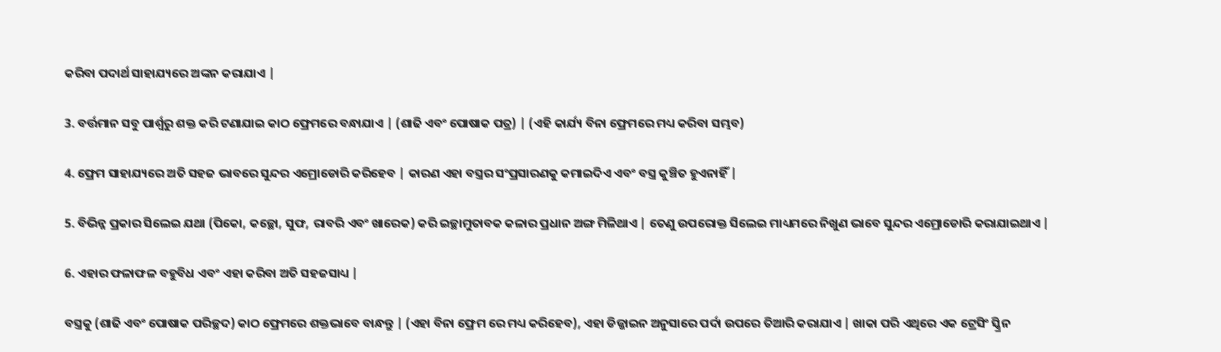କରିବା ପଦାର୍ଥ ସାହାଯ୍ୟରେ ଅଙ୍କନ କରାଯାଏ |

3. ବର୍ତ୍ତମାନ ସବୁ ପାର୍ଶ୍ୱରୁ ଶକ୍ତ କରି ଟଣାଯାଇ କାଠ ଫ୍ରେମରେ ବନ୍ଧାଯାଏ | (ଶାଢି ଏବଂ ପୋଷାକ ପତ୍ର) | (ଏହି କାର୍ଯ୍ୟ ବିନା ଫ୍ରେମରେ ମଧ୍ୟ କରିବା ସମ୍ଭବ)

4. ଫ୍ରେମ ସାହାଯ୍ୟରେ ଅତି ସହଜ ଭାବରେ ସୁନ୍ଦର ଏମ୍ରୋଡୋରି କରିହେବ | କାରଣ ଏହା ବସ୍ତ୍ରର ସଂପ୍ରସାରଣକୁ କମାଇଦିଏ ଏବଂ ବସ୍ତ୍ର କୁଞ୍ଚିତ ହୁଏନାହିଁ |

5. ବିଭିନ୍ନ ପ୍ରକାର ସିଲେଇ ଯଥା (ପିକୋ, କଚ୍ଛୋ, ସୁଫ, ରାବରି ଏବଂ ଖାରେକ) କରି ଇଚ୍ଛାମୁତାବକ କଳାର ପ୍ରଧାନ ଅଙ୍ଗ ମିଳିଥାଏ | ତେଣୁ ଉପରୋକ୍ତ ସିଲେଇ ମାଧ୍ୟମରେ ନିଖୁଣ ଭାବେ ସୁନ୍ଦର ଏମ୍ରୋଡୋରି କରାଯାଇଥାଏ |

6. ଏହାର ଫଳାଫଳ ବହୁବିଧ ଏବଂ ଏହା କରିବା ଅତି ସହଜସାଧ୍ୟ |

ବସ୍ତ୍ରକୁ (ଶାଢି ଏବଂ ପୋଷାକ ପରିଚ୍ଛଦ) କାଠ ଫ୍ରେମରେ ଶକ୍ତଭାବେ ବାନ୍ଧନ୍ତୁ | (ଏହା ବିନା ଫ୍ରେମ ରେ ମଧ୍ୟ କରିହେବ), ଏହା ଡିଜ୍ଜାଇନ ଅନୁସାରେ ପର୍ଦା ଉପରେ ତିଆରି କରାଯାଏ | ଖାକା ପରି ଏଥିରେ ଏକ ଟ୍ରେସିଂ ସ୍କ୍ରିନ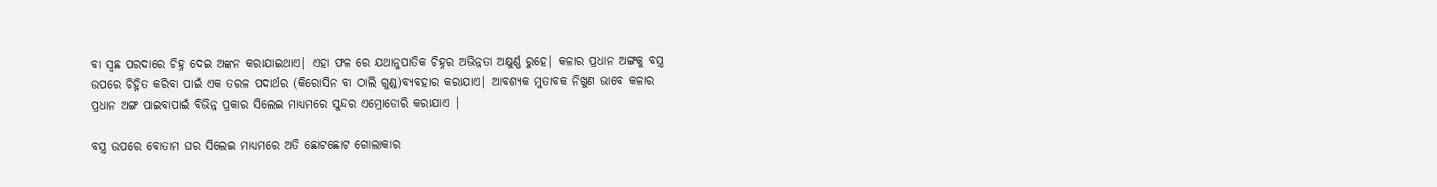ବା ସ୍ୱଛ ପରଦାରେ ଚିହ୍ନ ଦେଇ ଅଙ୍କନ କରାଯାଇଥାଏ| ଏହା ଫଳ ରେ ଯଥାନୁପାତିକ ଚିହ୍ନର ଅଭିନ୍ନତା ଅକ୍ଷୁର୍ଣ୍ଣ ରୁହେ| କଳାର ପ୍ରଧାନ ଅଙ୍ଗକୁ ବସ୍ତ୍ର ଉପରେ ଚିହ୍ନିତ କରିବା ପାଇଁ ଏକ ତରଳ ପଦାର୍ଥର (କିରୋସିନ ବା ଠାଲି ଗୁଣ୍ଡ)ବ୍ୟବହାର କରାଯାଏ| ଆବଶ୍ୟକ ମୁତାବକ ନିଖୁଣ ଭାବେ କଳାର ପ୍ରଧାନ ଅଙ୍ଗ ପାଇବାପାଇଁ ବିଭିନ୍ନ ପ୍ରକାର ସିଲେଇ ମାଧ୍ୟମରେ ସୁନ୍ଦର ଏମ୍ରୋଡୋରି କରାଯାଏ |

ବସ୍ତ୍ର ଉପରେ ବୋତାମ ଘର ସିଲେଇ ମାଧ୍ୟମରେ ଅତି ଛୋଟଛୋଟ ଗୋଲାକାର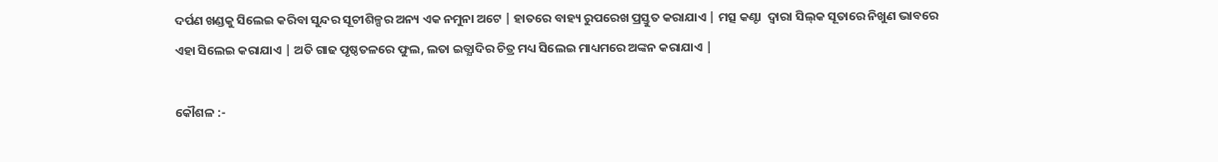ଦର୍ପଣ ଖଣ୍ଡକୁ ସିଲେଇ କରିବା ସୁନ୍ଦର ସୂଚୀଶିଳ୍ପର ଅନ୍ୟ ଏକ ନମୁନା ଅଟେ | ହାତରେ ବାହ୍ୟ ରୁପରେଖ ପ୍ରସ୍ତୁତ କରାଯାଏ | ମତ୍ସ କଣ୍ଟା  ଦ୍ୱାରା ସିଲ୍‍କ ସୂତାରେ ନିଖୁଣ ଭାବରେ ଏହା ସିଲେଇ କରାଯାଏ | ଅତି ଗାଢ ପୃଷ୍ଠତଳରେ ଫୁଲ, ଲତା ଇତ୍ଯାଦିର ଚିତ୍ର ମଧ୍ୟ ସିଲେଇ ମାଧ୍ୟମରେ ଅଙ୍କନ କରାଯାଏ |

କୌଶଳ :-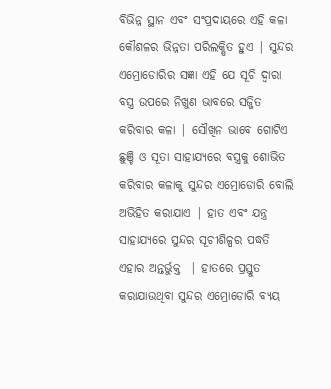ବିଭିନ୍ନ ସ୍ଥାନ ଏବଂ ସଂପ୍ରଦାୟରେ ଏହି କଳା କୌଶଳର ଭିନ୍ନତା ପରିଲକ୍ଷିତ ହୁଏ | ସୁନ୍ଦର ଏମ୍ରୋଡୋରିର ସଜ୍ଞା ଏହି ଯେ ସୂଚି ଦ୍ୱାରା ବସ୍ତ୍ର ଉପରେ ନିଖୁଣ ଭାବରେ ସଜ୍ଜିତ କରିବାର କଳା | ସୌଖିନ ଭାବେ ଗୋଟିଏ ଛୁଞ୍ଚି ଓ ସୂତା ସାହାଯ୍ୟରେ ବସ୍ତ୍ରକୁ ଶୋଭିତ କରିବାର କଳାକୁ ସୁନ୍ଦର ଏମ୍ରୋଡୋରି ବୋଲି ଅଭିହିତ କରାଯାଏ | ହାତ ଏବଂ ଯନ୍ତ୍ର ସାହାଯ୍ୟରେ ସୁନ୍ଦର ସୂଚୀଶିଳ୍ପର ପଦ୍ଧତି ଏହାର ଅନ୍ତର୍ଭୁକ୍ତ  | ହାତରେ ପ୍ରସ୍ତୁତ କରାଯାଉଥିବା ସୁନ୍ଦର ଏମ୍ରୋଡୋରି ବ୍ୟୟ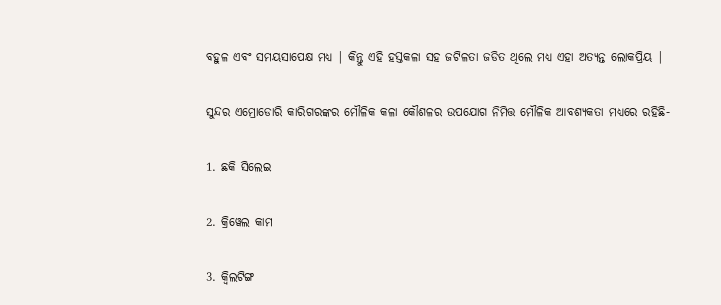ବହୁଳ ଏବଂ ସମୟସାପେକ୍ଷ ମଧ୍ଯ | କିନ୍ତୁ ଏହି ହସ୍ତକଳା ସହ ଜଟିଳତା ଜଡିତ ଥିଲେ ମଧ୍ୟ ଏହା ଅତ୍ୟନ୍ତ ଲୋକପ୍ରିୟ |

ସୁନ୍ଦର ଏମ୍ରୋଡୋରି କାରିଗରଙ୍କର ମୌଳିକ କଳା କୌଶଳର ଉପଯୋଗ ନିମିତ୍ତ ମୌଳିକ ଆବଶ୍ୟକତା ମଧ୍ୟରେ ରହିଛି-

1. ଛକି ସିଲେଇ

2. କ୍ରିୱେଲ କାମ

3. କ୍ୱିଲଟିଙ୍ଗ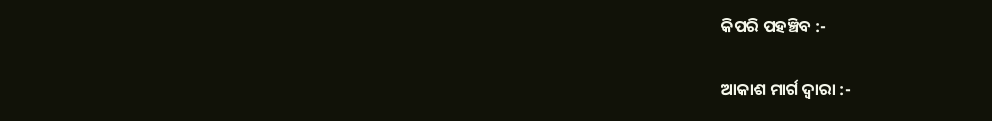କିପରି ପହଞ୍ଚିବ :-

ଆକାଶ ମାର୍ଗ ଦ୍ୱାରା :-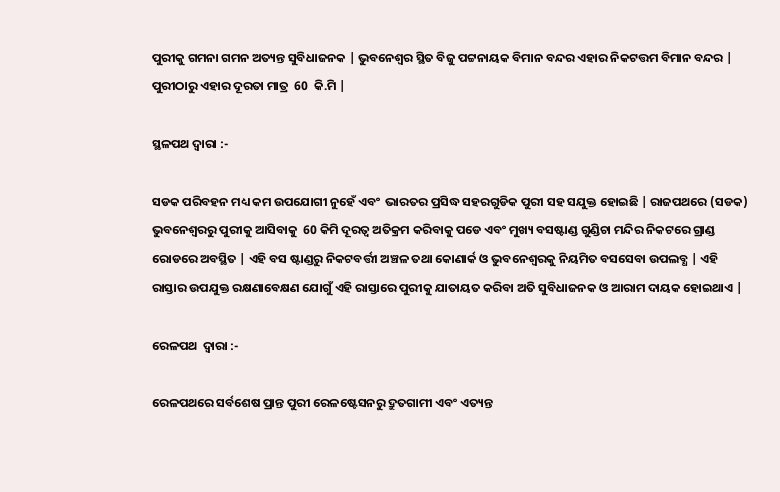ପୁରୀକୁ ଗମନା ଗମନ ଅତ୍ୟନ୍ତ ସୁବିଧାଜନକ | ଭୁବନେଶ୍ୱର ସ୍ଥିତ ବିଜୁ ପଟ୍ଟନାୟକ ବିମାନ ବନ୍ଦର ଏହାର ନିକଟତ୍ତମ ବିମାନ ବନ୍ଦର | ପୁରୀଠାରୁ ଏହାର ଦୂରତା ମାତ୍ର  60  କି.ମି |

ସ୍ଥଳପଥ ଦ୍ୱାରା :-

ସଡକ ପରିବହନ ମଧ୍ୟ କମ ଉପଯୋଗୀ ନୁହେଁ ଏବଂ  ଭାରତର ପ୍ରସିଦ୍ଧ ସହରଗୁଡିକ ପୁରୀ ସହ ସଯୁକ୍ତ ହୋଇଛି | ରାଜପଥରେ (ସଡକ) ଭୁବନେଶ୍ୱରରୁ ପୁରୀକୁ ଆସିବାକୁ  60 କିମି ଦୂରତ୍ୱ ଅତିକ୍ରମ କରିବାକୁ ପଡେ ଏବଂ ମୁଖ୍ୟ ବସଷ୍ଟାଣ୍ଡ ଗୁଣ୍ଡିଚା ମନ୍ଦିର ନିକଟରେ ଗ୍ରାଣ୍ଡ ରୋଡରେ ଅବସ୍ଥିତ | ଏହି ବସ ଷ୍ଟାଣ୍ଡରୁ ନିକଟବର୍ତ୍ତୀ ଅଞ୍ଚଳ ତଥା କୋଣାର୍କ ଓ ଭୁବନେଶ୍ୱରକୁ ନିୟମିତ ବସସେବା ଉପଲବ୍ଧ | ଏହି ରାସ୍ତାର ଉପଯୁକ୍ତ ରକ୍ଷଣାବେକ୍ଷଣ ଯୋଗୁଁ ଏହି ରାସ୍ତାରେ ପୁରୀକୁ ଯାତାୟତ କରିବା ଅତି ସୁବିଧାଜନକ ଓ ଆରାମ ଦାୟକ ହୋଇଥାଏ |

ରେଳପଥ  ଦ୍ୱାରା :-

ରେଳପଥରେ ସର୍ବଶେଷ ପ୍ରାନ୍ତ ପୁରୀ ରେଳଷ୍ଟେସନରୁ ଦ୍ରୁତଗାମୀ ଏବଂ ଏତ୍ୟନ୍ତ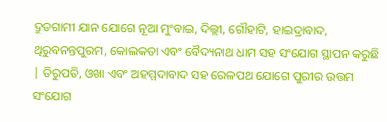ଦ୍ରୁତଗାମୀ ଯାନ ଯୋଗେ ନୂଆ ମୁଂବାଇ, ଦିଲ୍ଲୀ, ଗୌହାଟି, ହାଇଦ୍ରାବାଦ, ଥିରୁବନନ୍ତପୁରମ, କୋଲକତା ଏବଂ ବୈଦ୍ୟନାଥ ଧାମ ସହ ସଂଯୋଗ ସ୍ଥାପନ କରୁଛି | ତିରୁପତି, ଓଖା ଏବଂ ଅହମ୍ମଦାବାଦ ସହ ରେଳପଥ ଯୋଗେ ପୁରୀର ଉତ୍ତମ ସଂଯୋଗ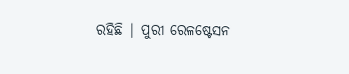ରହିଛି | ପୁରୀ ରେଳଷ୍ଟେସନ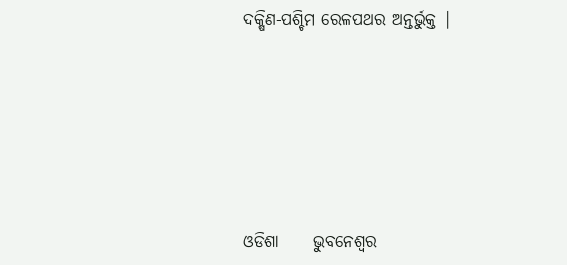ଦକ୍ଷିଣ-ପଶ୍ଚିମ ରେଳପଥର ଅନ୍ତର୍ଭୁକ୍ତ |








ଓଡିଶା     ଭୁବନେଶ୍ୱର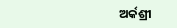ଅର୍କଶ୍ରୀ